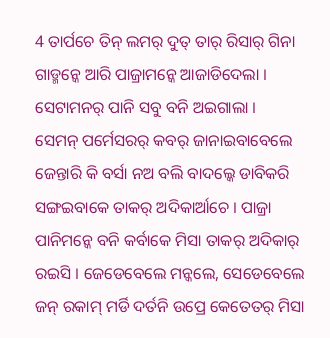4 ତାର୍ପଚେ ତିନ୍ ଲମର୍ ଦୁତ୍ ତାର୍ ରିସାର୍ ଗିନା ଗାଡ୍ମନ୍କେ ଆରି ପାଜ୍ରାମନ୍କେ ଆଜାଡିଦେଲା । ସେଟାମନର୍ ପାନି ସବୁ ବନି ଅଇଗାଲା ।
ସେମନ୍ ପର୍ମେସରର୍ କବର୍ ଜାନାଇବାବେଲେ ଜେନ୍ତାରି କି ବର୍ସା ନଅ ବଲି ବାଦଲ୍କେ ଡାବିକରି ସଙ୍ଗଇବାକେ ତାକର୍ ଅଦିକାର୍ଆଚେ । ପାଜ୍ରା ପାନିମନ୍କେ ବନି କର୍ବାକେ ମିସା ତାକର୍ ଅଦିକାର୍ ରଇସି । ଜେଡେବେଲେ ମନ୍କଲେ, ସେଡେବେଲେ ଜନ୍ ରକାମ୍ ମର୍ଡି ଦର୍ତନି ଉପ୍ରେ କେତେତର୍ ମିସା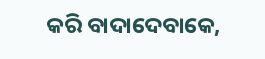କରି ବାଦାଦେବାକେ,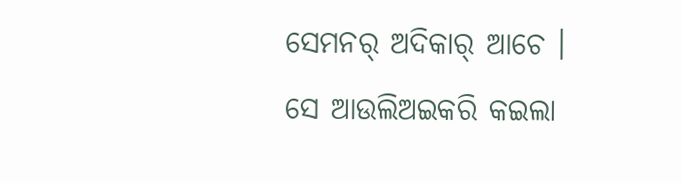ସେମନର୍ ଅଦିକାର୍ ଆଚେ ।
ସେ ଆଉଲିଅଇକରି କଇଲା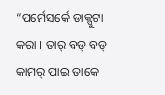“ପର୍ମେସର୍କେ ଡାକ୍ପୁଟା କରା । ତାର୍ ବଡ୍ ବଡ୍ କାମର୍ ପାଇ ତାକେ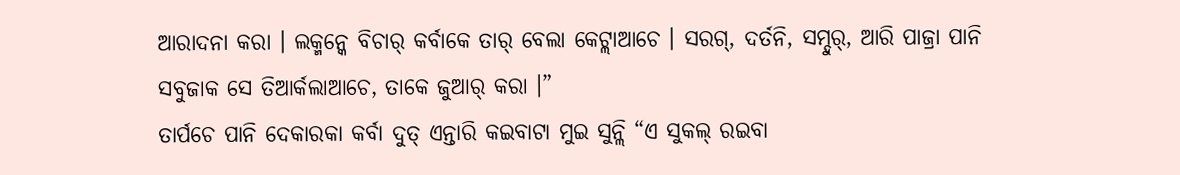ଆରାଦନା କରା । ଲକ୍ମନ୍କେ ବିଚାର୍ କର୍ବାକେ ତାର୍ ବେଲା କେଟ୍ଲାଆଚେ । ସରଗ୍, ଦର୍ତନି, ସମ୍ଦୁର୍, ଆରି ପାଜ୍ରା ପାନି ସବୁଜାକ ସେ ତିଆର୍କଲାଆଚେ, ତାକେ ଜୁଆର୍ କରା ।”
ତାର୍ପଚେ ପାନି ଦେକାରକା କର୍ବା ଦୁତ୍ ଏନ୍ତାରି କଇବାଟା ମୁଇ ସୁନ୍ଲି “ଏ ସୁକଲ୍ ରଇବା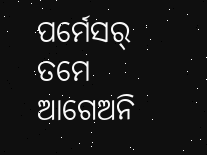ପର୍ମେସର୍ ତମେ ଆଗେଅନି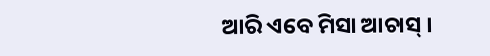ଆରି ଏବେ ମିସା ଆଚାସ୍ ।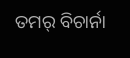ତମର୍ ବିଚାର୍ନା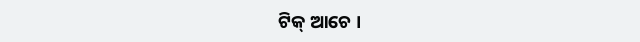ଟିକ୍ ଆଚେ ।